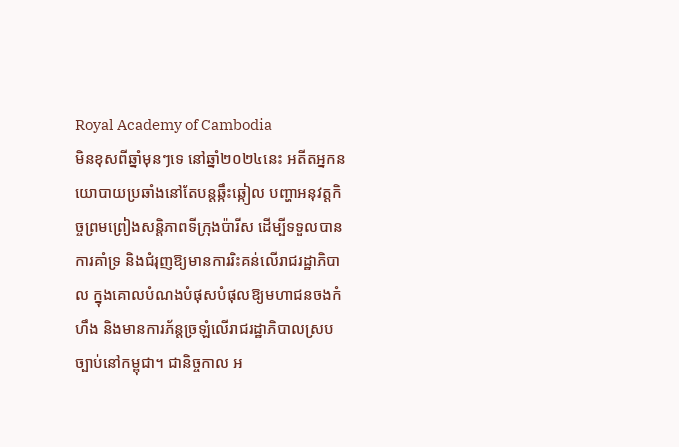Royal Academy of Cambodia
មិនខុសពីឆ្នាំមុនៗទេ នៅឆ្នាំ២០២៤នេះ អតីតអ្នកនយោបាយប្រឆាំងនៅតែបន្តឆ្កឹះឆ្កៀល បញ្ហាអនុវត្តកិច្ចព្រមព្រៀងសន្តិភាពទីក្រុងប៉ារីស ដើម្បីទទួលបានការគាំទ្រ និងជំរុញឱ្យមានការរិះគន់លើរាជរដ្ឋាភិបាល ក្នុងគោលបំណងបំផុសបំផុលឱ្យមហាជនចងកំហឹង និងមានការភ័ន្តច្រឡំលើរាជរដ្ឋាភិបាលស្របច្បាប់នៅកម្ពុជា។ ជានិច្ចកាល អ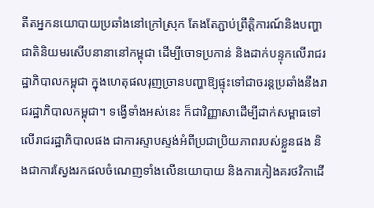តីតអ្នកនយោបាយប្រឆាំងនៅក្រៅស្រុក តែងតែភ្ជាប់ព្រឹត្តិការណ៍និងបញ្ហាជាតិនិយមរសើបនានានៅកម្ពុជា ដើម្បីចោទប្រកាន់ និងដាក់បន្ទុកលើរាជរដ្ឋាភិបាលកម្ពុជា ក្នុងហេតុផលរុញច្រានបញ្ហាឱ្យផ្ទុះទៅជាចរន្តប្រឆាំងនឹងរាជរដ្ឋាភិបាលកម្ពុជា។ ទង្វើទាំងអស់នេះ ក៏ជាវិញ្ញាសាដើម្បីដាក់សម្ពាធទៅលើរាជរដ្ឋាភិបាលផង ជាការស្ទាបស្ទង់អំពីប្រជាប្រិយភាពរបស់ខ្លួនផង និងជាការស្វែងរកផលចំណេញទាំងលើនយោបាយ និងការកៀងគរថវិកាដើ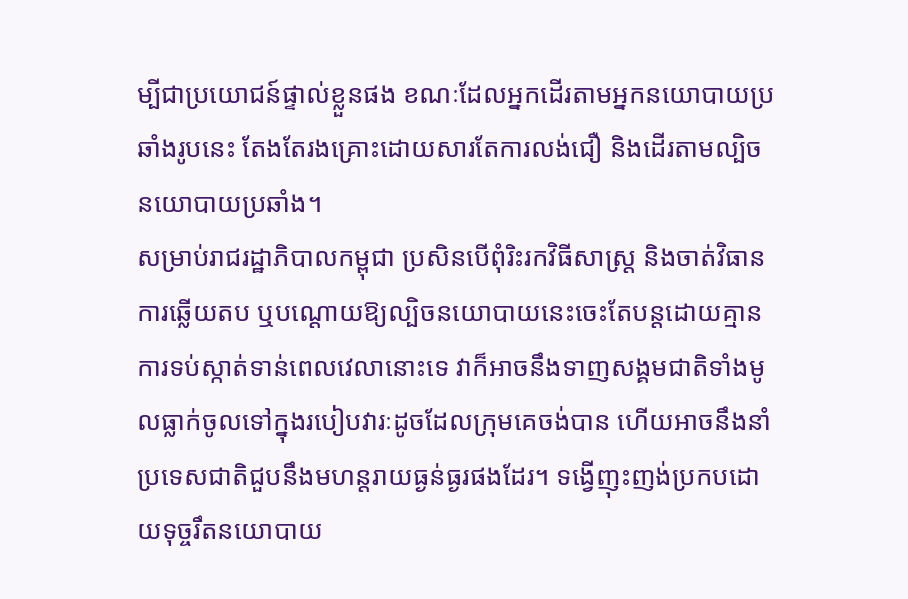ម្បីជាប្រយោជន៍ផ្ទាល់ខ្លួនផង ខណៈដែលអ្នកដើរតាមអ្នកនយោបាយប្រឆាំងរូបនេះ តែងតែរងគ្រោះដោយសារតែការលង់ជឿ និងដើរតាមល្បិចនយោបាយប្រឆាំង។
សម្រាប់រាជរដ្ឋាភិបាលកម្ពុជា ប្រសិនបើពុំរិះរកវិធីសាស្ត្រ និងចាត់វិធានការឆ្លើយតប ឬបណ្ដោយឱ្យល្បិចនយោបាយនេះចេះតែបន្តដោយគ្មានការទប់ស្កាត់ទាន់ពេលវេលានោះទេ វាក៏អាចនឹងទាញសង្គមជាតិទាំងមូលធ្លាក់ចូលទៅក្នុងរបៀបវារៈដូចដែលក្រុមគេចង់បាន ហើយអាចនឹងនាំប្រទេសជាតិជួបនឹងមហន្តរាយធ្ងន់ធ្ងរផងដែរ។ ទង្វើញុះញង់ប្រកបដោយទុច្ចរឹតនយោបាយ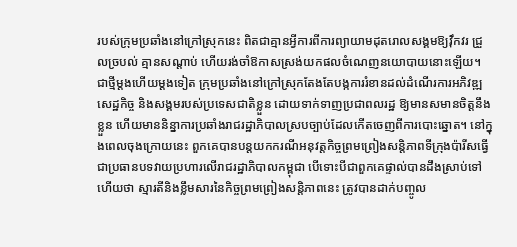របស់ក្រុមប្រឆាំងនៅក្រៅស្រុកនេះ ពិតជាគ្មានអ្វីការពីការព្យាយាមដុតរោលសង្គមឱ្យវ៉ឹកវរ ជ្រួលច្របល់ គ្មានសណ្ដាប់ ហើយរង់ចាំឱកាសស្រង់យកផលចំណេញនយោបាយនោះឡើយ។
ជាថ្មីម្ដងហើយម្ដងទៀត ក្រុមប្រឆាំងនៅក្រៅស្រុកតែងតែបង្កការរំខានដល់ដំណើរការអភិវឌ្ឍសេដ្ឋកិច្ច និងសង្គមរបស់ប្រទេសជាតិខ្លួន ដោយទាក់ទាញប្រជាពលរដ្ឋ ឱ្យមានសមានចិត្តនឹងខ្លួន ហើយមាននិន្នាការប្រឆាំងរាជរដ្ឋាភិបាលស្របច្បាប់ដែលកើតចេញពីការបោះឆ្នោត។ នៅក្នុងពេលចុងក្រោយនេះ ពួកគេបានបន្តយកករណីអនុវត្តកិច្ចព្រមព្រៀងសន្តិភាពទីក្រុងប៉ារីសធ្វើជាប្រធានបទវាយប្រហារលើរាជរដ្ឋាភិបាលកម្ពុជា បើទោះបីជាពួកគេផ្ទាល់បានដឹងស្រាប់ទៅហើយថា ស្មារតីនិងខ្លឹមសារនៃកិច្ចព្រមព្រៀងសន្តិភាពនេះ ត្រូវបានដាក់បញ្ចូល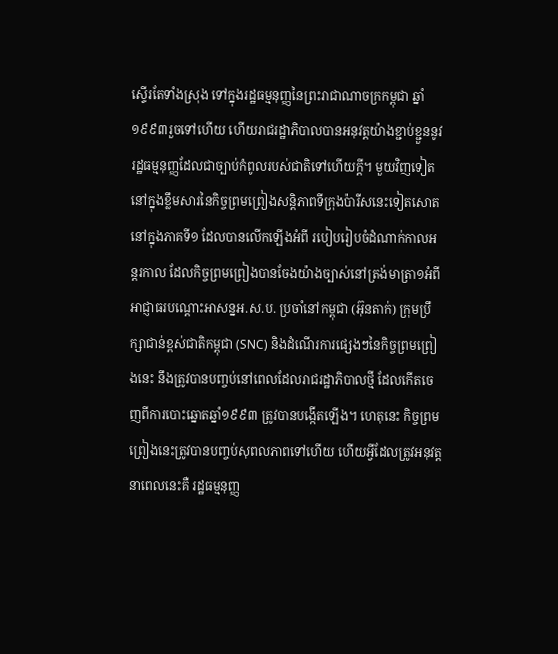ស្ទើរតែទាំងស្រុង ទៅក្នុងរដ្ឋធម្មនុញ្ញនៃព្រះរាជាណាចក្រកម្ពុជា ឆ្នាំ១៩៩៣រួចទៅហើយ ហើយរាជរដ្ឋាភិបាលបានអនុវត្តយ៉ាងខ្ជាប់ខ្ជួននូវរដ្ឋធម្មនុញ្ញដែលជាច្បាប់កំពូលរបស់ជាតិទៅហើយក្ដី។ មួយវិញទៀត នៅក្នុងខ្លឹមសារនៃកិច្ចព្រមព្រៀងសន្តិភាពទីក្រុងប៉ារីសនេះទៀតសោត នៅក្នុងភាគទី១ ដែលបានលើកឡើងអំពី របៀបរៀបចំដំណាក់កាលអន្តរកាល ដែលកិច្ចព្រមព្រៀងបានចែងយ៉ាងច្បាស់នៅត្រង់មាត្រា១អំពី អាជ្ញាធរបណ្ដោះអាសន្នអ.ស.ប. ប្រចាំនៅកម្ពុជា (អ៊ុនតាក់) ក្រុមប្រឹក្សាជាន់ខ្ពស់ជាតិកម្ពុជា (SNC) និងដំណើរការផ្សេងៗនៃកិច្ចព្រមព្រៀងនេះ នឹងត្រូវបានបញ្ចប់នៅពេលដែលរាជរដ្ឋាភិបាលថ្មី ដែលកើតចេញពីការបោះឆ្នោតឆ្នាំ១៩៩៣ ត្រូវបានបង្កើតឡើង។ ហេតុនេះ កិច្ចព្រមព្រៀងនេះត្រូវបានបញ្ចប់សុពលភាពទៅហើយ ហើយអ្វីដែលត្រូវអនុវត្តនាពេលនេះគឺ រដ្ឋធម្មនុញ្ញ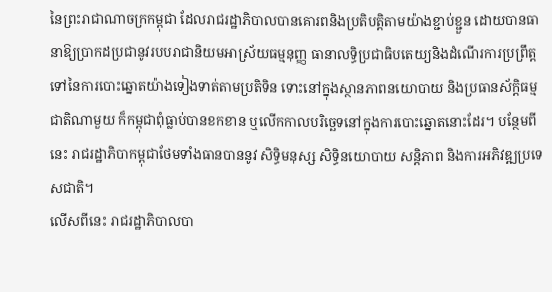នៃព្រះរាជាណាចក្រកម្ពុជា ដែលរាជរដ្ឋាភិបាលបានគោរពនិងប្រតិបត្តិតាមយ៉ាងខ្ជាប់ខ្ជួន ដោយបានធានាឱ្យប្រាកដប្រជានូវរបបរាជានិយមអាស្រ័យធម្មនុញ្ញ ធានាលទ្ធិប្រជាធិបតេយ្យនិងដំណើរការប្រព្រឹត្តទៅនៃការបោះឆ្នោតយ៉ាងទៀងទាត់តាមប្រតិទិន ទោះនៅក្នុងស្ថានភាពនយោបាយ និងប្រធានស័ក្តិធម្មជាតិណាមួយ ក៏កម្ពុជាពុំធ្លាប់បានខកខាន ឬលើកកាលបរិច្ឆេទនៅក្នុងការបោះឆ្នោតនោះដែរ។ បន្ថែមពីនេះ រាជរដ្ឋាភិបាកម្ពុជាថែមទាំងធានបាននូវ សិទ្ធិមនុស្ស សិទ្ធិនយោបាយ សន្តិភាព និងការអភិវឌ្ឍប្រទេសជាតិ។
លើសពីនេះ រាជរដ្ឋាភិបាលបា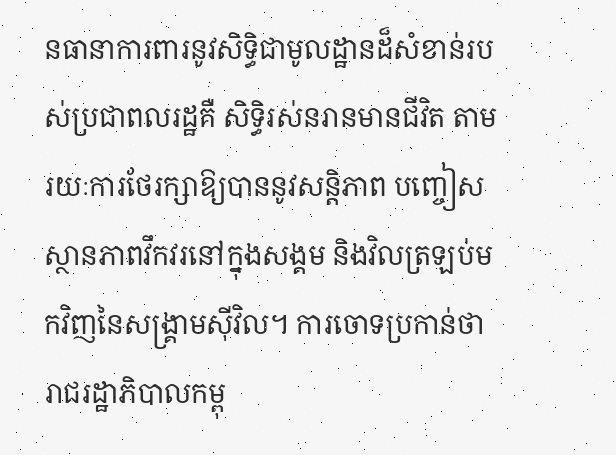នធានាការពារនូវសិទ្ធិជាមូលដ្ឋានដ៏សំខាន់របស់ប្រជាពលរដ្ឋគឺ សិទ្ធិរស់នរានមានជីវិត តាមរយៈការថែរក្សាឱ្យបាននូវសន្តិភាព បញ្ចៀសស្ថានភាពវឹកវរនៅក្នុងសង្គម និងវិលត្រឡប់មកវិញនៃសង្គ្រាមស៊ីវិល។ ការចោទប្រកាន់ថារាជរដ្ឋាភិបាលកម្ពុ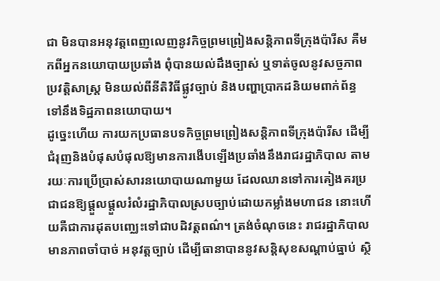ជា មិនបានអនុវត្តពេញលេញនូវកិច្ចព្រមព្រៀងសន្តិភាពទីក្រុងប៉ារីស គឺមកពីអ្នកនយោបាយប្រឆាំង ពុំបានយល់ដឹងច្បាស់ ឬទាត់ចូលនូវសច្ចភាពប្រវត្តិសាស្ត្រ មិនយល់ពីនីតិវិធីផ្លូវច្បាប់ និងបញ្ហាប្រាកដនិយមពាក់ព័ន្ធទៅនឹងទិដ្ឋភាពនយោបាយ។
ដូច្នេះហើយ ការយកប្រធានបទកិច្ចព្រមព្រៀងសន្តិភាពទីក្រុងប៉ារីស ដើម្បីជំរុញនិងបំផុសបំផុលឱ្យមានការងើបឡើងប្រឆាំងនឹងរាជរដ្ឋាភិបាល តាមរយៈការប្រើប្រាស់សារនយោបាយណាមួយ ដែលឈានទៅការគៀងគរប្រជាជនឱ្យផ្ដួលផ្ដួលរំលំរដ្ឋាភិបាលស្របច្បាប់ដោយកម្លាំងមហាជន នោះហើយគឺជាការដុតបញ្ឈេះទៅជាបដិវត្តពណ៌។ ត្រង់ចំណុចនេះ រាជរដ្ឋាភិបាលមានភាពចាំបាច់ អនុវត្តច្បាប់ ដើម្បីធានាបាននូវសន្តិសុខសណ្ដាប់ធ្នាប់ ស្ថិ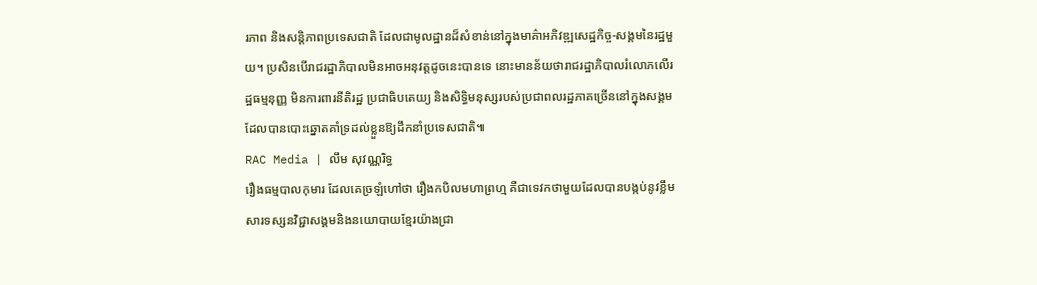រភាព និងសន្តិភាពប្រទេសជាតិ ដែលជាមូលដ្ឋានដ៏សំខាន់នៅក្នុងមាគ៌ាអភិវឌ្ឍសេដ្ឋកិច្ច-សង្គមនៃរដ្ឋមួយ។ ប្រសិនបើរាជរដ្ឋាភិបាលមិនអាចអនុវត្តដូចនេះបានទេ នោះមានន័យថារាជរដ្ឋាភិបាលរំលោភលើរដ្ឋធម្មនុញ្ញ មិនការពារនីតិរដ្ឋ ប្រជាធិបតេយ្យ និងសិទ្ធិមនុស្សរបស់ប្រជាពលរដ្ឋភាគច្រើននៅក្នុងសង្គម ដែលបានបោះឆ្នោតគាំទ្រដល់ខ្លួនឱ្យដឹកនាំប្រទេសជាតិ៕
RAC Media | លឹម សុវណ្ណរិទ្ធ
រឿងធម្មបាលកុមារ ដែលគេច្រឡំហៅថា រឿងកបិលមហាព្រហ្ម គឺជាទេវកថាមួយដែលបានបង្កប់នូវខ្លឹមសារទស្សនវិជ្ជាសង្គមនិងនយោបាយខ្មែរយ៉ាងជ្រា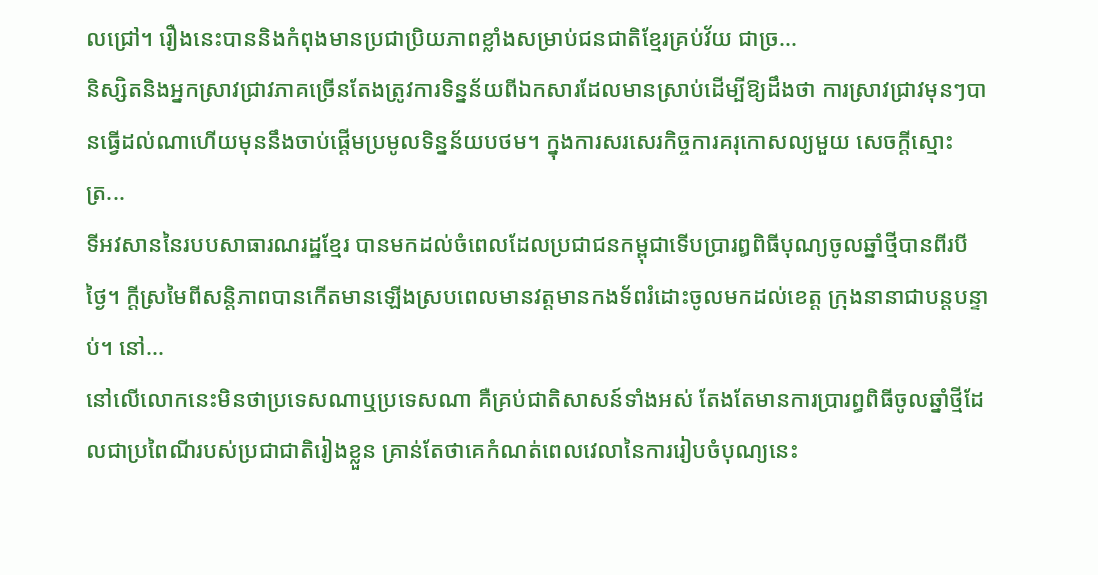លជ្រៅ។ រឿងនេះបាននិងកំពុងមានប្រជាប្រិយភាពខ្លាំងសម្រាប់ជនជាតិខ្មែរគ្រប់វ័យ ជាច្រ...
និស្សិតនិងអ្នកស្រាវជ្រាវភាគច្រើនតែងត្រូវការទិន្នន័យពីឯកសារដែលមានស្រាប់ដើម្បីឱ្យដឹងថា ការស្រាវជ្រាវមុនៗបានធ្វើដល់ណាហើយមុននឹងចាប់ផ្តើមប្រមូលទិន្នន័យបថម។ ក្នុងការសរសេរកិច្ចការគរុកោសល្យមួយ សេចក្តីស្មោះត្រ...
ទីអវសាននៃរបបសាធារណរដ្ឋខ្មែរ បានមកដល់ចំពេលដែលប្រជាជនកម្ពុជាទើបប្រារឰពិធីបុណ្យចូលឆ្នាំថ្មីបានពីរបីថ្ងៃ។ ក្តីស្រមៃពីសន្តិភាពបានកើតមានឡើងស្របពេលមានវត្តមានកងទ័ពរំដោះចូលមកដល់ខេត្ត ក្រុងនានាជាបន្តបន្ទាប់។ នៅ...
នៅលើលោកនេះមិនថាប្រទេសណាឬប្រទេសណា គឺគ្រប់ជាតិសាសន៍ទាំងអស់ តែងតែមានការប្រារព្ធពិធីចូលឆ្នាំថ្មីដែលជាប្រពៃណីរបស់ប្រជាជាតិរៀងខ្លួន គ្រាន់តែថាគេកំណត់ពេលវេលានៃការរៀបចំបុណ្យនេះ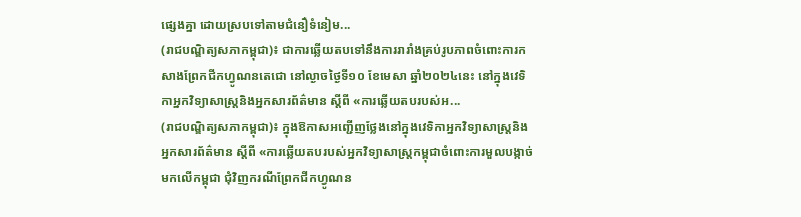ផ្សេងគ្នា ដោយស្របទៅតាមជំនឿទំនៀម...
(រាជបណ្ឌិត្យសភាកម្ពុជា)៖ ជាការឆ្លើយតបទៅនឹងការរារាំងគ្រប់រូបភាពចំពោះការកសាងព្រែកជីកហ្វូណនតេជោ នៅល្ងាចថ្ងៃទី១០ ខែមេសា ឆ្នាំ២០២៤នេះ នៅក្នុងវេទិកាអ្នកវិទ្យាសាស្ត្រនិងអ្នកសារព័ត៌មាន ស្ដីពី «ការឆ្លើយតបរបស់អ...
(រាជបណ្ឌិត្យសភាកម្ពុជា)៖ ក្នុងឱកាសអញ្ជើញថ្លែងនៅក្នុងវេទិកាអ្នកវិទ្យាសាស្ត្រនិងអ្នកសារព័ត៌មាន ស្ដីពី «ការឆ្លើយតបរបស់អ្នកវិទ្យាសាស្ត្រកម្ពុជាចំពោះការមួលបង្កាច់មកលើកម្ពុជា ជុំវិញករណីព្រែកជីកហ្វូណន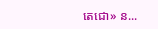តេជោ» ន...